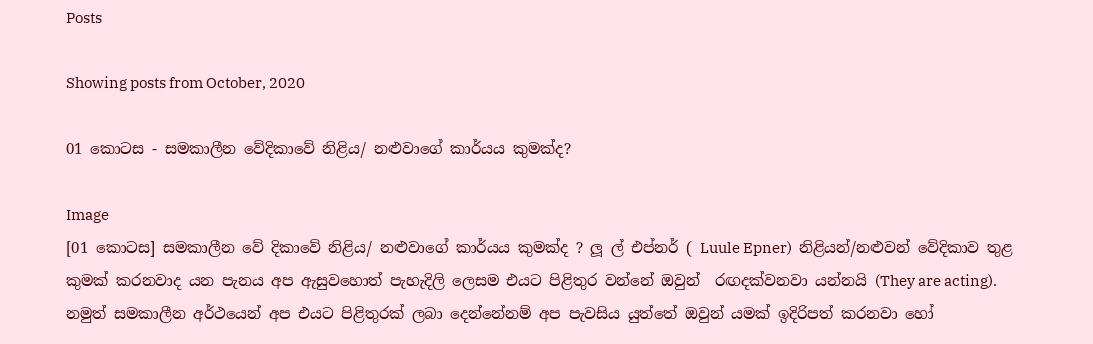Posts

Showing posts from October, 2020

01 කොටස - සමකාලීන වේදිකාවේ නිළිය/ නළුවාගේ කාර්යය කුමක්ද?

Image
[01 කොටස] සමකාලීන වේ දිකාවේ නිළිය/ නළුවාගේ කාර්යය කුමක්ද ? ලූ ල් එප්නර් ( Luule Epner)  නිළියන්/නළුවන් වේදිකාව තුළ කුමක් කරනවාද යන පැනය අප ඇසුවහොත් පැහැදිලි ලෙසම එයට පිළිතුර වන්නේ ඔවුන්  රඟදක්වනවා යන්නයි (They are acting). නමුත් සමකාලීන අර්ථයෙන් අප එයට පිළිතුරක් ලබා දෙන්නේනම් අප පැවසිය යුත්තේ ඔවුන් යමක් ඉදිරිපත් කරනවා හෝ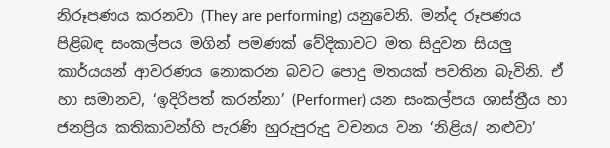නිරූපණය කරනවා (They are performing) යනුවෙනි. මන්ද රූපණය පිළිබඳ සංකල්පය මගින් පමණක් වේදිකාවට මත සිදුවන සියලු කාර්යයන් ආවරණය නොකරන බවට පොදු මතයක් පවතින බැවිනි. ඒ හා සමානව, ‘ඉදිරිපත් කරන්නා’ (Performer) යන සංකල්පය ශාස්ත්‍රීය හා ජනප්‍රිය කතිකාවන්හි පැරණි හුරුපුරුදු වචනය වන ‘නිළිය/ නළුවා’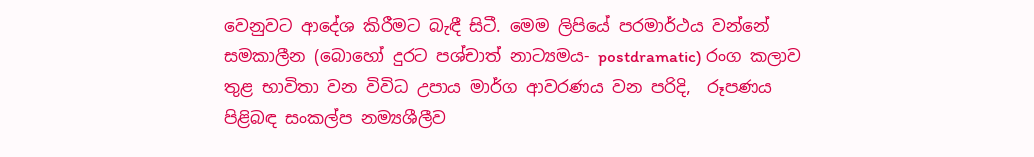වෙනුවට ආදේශ කිරීමට බැඳී සිටී. මෙම ලිපියේ පරමාර්ථය වන්නේ සමකාලීන (බොහෝ දුරට පශ්චාත් නාට්‍යමය- postdramatic) රංග කලාව තුළ භාවිතා වන විවිධ උපාය මාර්ග ආවරණය වන පරිදි,  රූපණය පිළිබඳ සංකල්ප නම්‍යශීලීව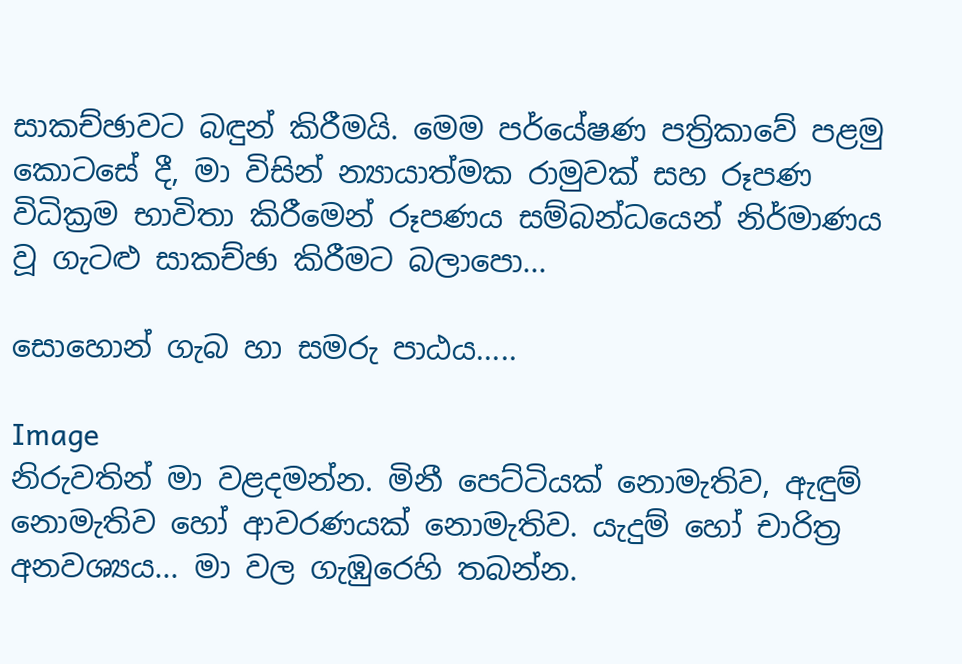සාකච්ඡාවට බඳුන් කිරීමයි. මෙම පර්යේෂණ පත්‍රිකාවේ පළමු කොටසේ දී, මා විසින් න්‍යායාත්මක රාමුවක් සහ රූපණ විධික්‍රම භාවිතා කිරීමෙන් රූපණය සම්බන්ධයෙන් නිර්මාණය වූ ගැටළු සාකච්ඡා කිරීමට බලාපො...

සොහොන් ගැබ හා සමරු පාඨය.....

Image
නිරුවතින් මා වළදමන්න. මිනී පෙට්ටියක් නොමැතිව, ඇඳුම් නොමැතිව හෝ ආවරණයක් නොමැතිව. යැදුම් හෝ චාරිත්‍ර අනවශ්‍යය... මා වල ගැඹුරෙහි තබන්න.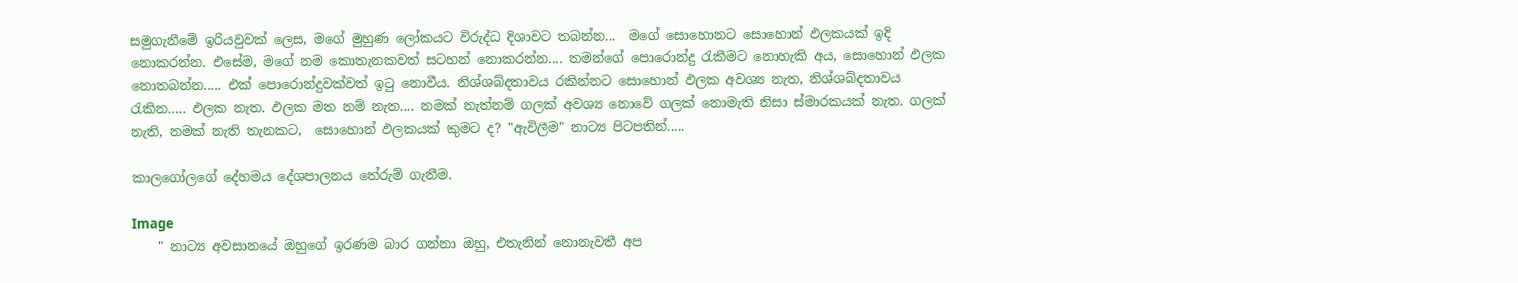සමුගැනීමේ ඉරියවුවක් ලෙස, මගේ මුහුණ ලෝකයට විරුද්ධ දිශාවට තබන්න...  මගේ සොහොනට සොහොන් ඵලකයක් ඉදි නොකරන්න. එසේම, මගේ නම කොතැනකවත් සටහන් නොකරන්න.... තමන්ගේ පොරොන්දු රැකීමට නොහැකි අය, සොහොන් ඵලක නොතබන්න..... එක් පොරොන්දුවක්වත් ඉටු නොවීය. නිශ්ශබ්දතාවය රකින්නට සොහොන් ඵලක අවශ්‍ය නැත, නිශ්ශබ්දතාවය රැකින….. ඵලක නැත. ඵලක මත නම් නැත.... නමක් නැත්නම් ගලක් අවශ්‍ය නොවේ ගලක් නොමැති නිසා ස්මාරකයක් නැත. ගලක් නැති, නමක් නැති තැනකට,  සොහොන් ඵලකයක් කුමට ද? "ඇවිලීම" නාට්‍ය පිටපතින්.....

කාලගෝලගේ දේහමය දේශපාලනය තේරුම් ගැනීම.

Image
    " නාට්‍ය අවසානයේ ඔහුගේ ඉරණම බාර ගන්නා ඔහු, එතැනින් නොනැවතී අප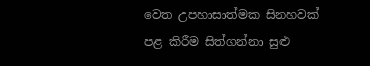වෙත උපහාසාත්මක සිනහවක් පළ කිරීම සිත්ගන්නා සුළු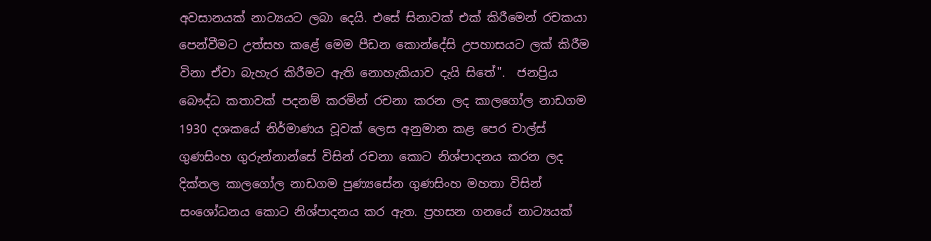අවසානයක් නාට්‍යයට ලබා දෙයි. එසේ සිනාවක් එක් කිරීමෙන් රචකයා පෙන්වීමට උත්සහ කළේ මෙම පීඩන කොන්දේසි උපහාසයට ලක් කිරීම විනා ඒවා බැහැර කිරීමට ඇති නොහැකියාව දැයි සිතේ".  ජනප්‍රිය බෞද්ධ කතාවක් පදනම් කරමින් රචනා කරන ලද කාලගෝල නාඩගම 1930 දශකයේ නිර්මාණය වූවක් ලෙස අනුමාන කළ පෙර චාල්ස් ගුණසිංහ ගුරුන්නාන්සේ විසින් රචනා කොට නිශ්පාදනය කරන ලද දික්තල කාලගෝල නාඩගම පුණ්‍යසේන ගුණසිංහ මහතා විසින් සංශෝධනය කොට නිශ්පාදනය කර ඇත. ප්‍රහසන ගනයේ නාට්‍යයක්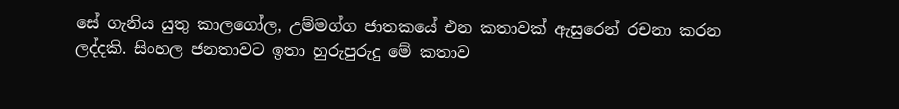සේ ගැනිය යුතු කාලගෝල, උම්මග්ග ජාතකයේ එන කතාවක් ඇසුරෙන් රචනා කරන ලද්දකි. සිංහල ජනතාවට ඉතා හුරුපුරුදු මේ කතාව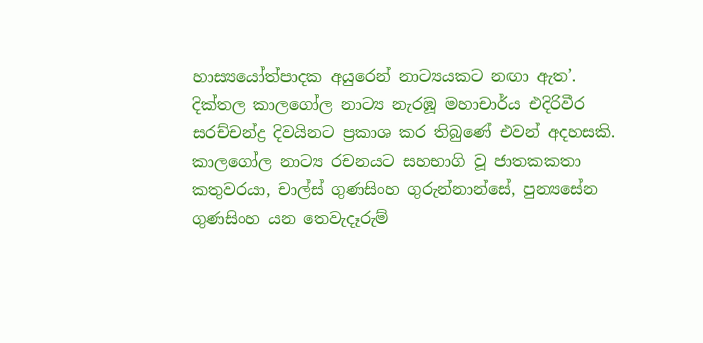හාස්‍යයෝත්පාදක අයුරෙන් නාට්‍යයකට නඟා ඇත’. දික්තල කාලගෝල නාට්‍ය නැරඹූ මහාචාර්ය එදිරිවීර සරච්චන්ද්‍ර දිවයිනට ප්‍රකාශ කර තිබුණේ එවන් අදහසකි. කාලගෝල නාට්‍ය රචනයට සහභාගි වූ ජාතකකතා කතුවරයා, චාල්ස් ගුණසිංහ ගුරුන්නාන්සේ, පුන්‍යසේන ගුණසිංහ යන තෙවැදෑරුම්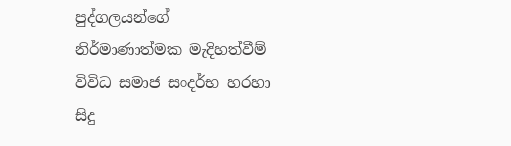පුද්ගලයන්ගේ නිර්මාණාත්මක මැදිහත්වීම්  විවිධ සමාජ සංදර්භ හරහා සිදු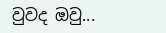වුවද ඔවු...